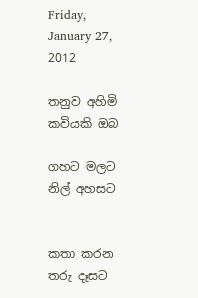Friday, January 27, 2012

තනුව අහිමි කවියකි ඔබ

ගහට මලට නිල් අහසට


කතා කරන තරු දෑසට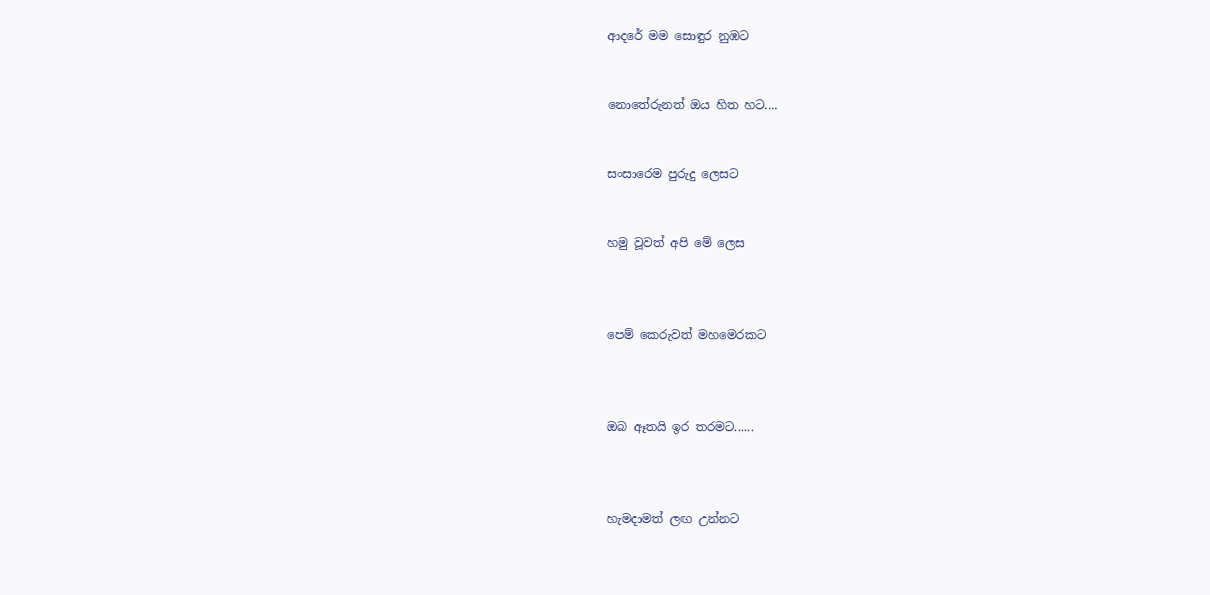ආදරේ මම සොඳුර නුඹට


නොතේරුනත් ඔය හිත හට....


සංසාරෙම පුරුදු ලෙසට


හමු වූවත් අපි මේ ලෙස



පෙම් කෙරුවත් මහමෙරකට



ඔබ ඈතයි ඉර තරමට......



හැමදාමත් ලඟ උන්නට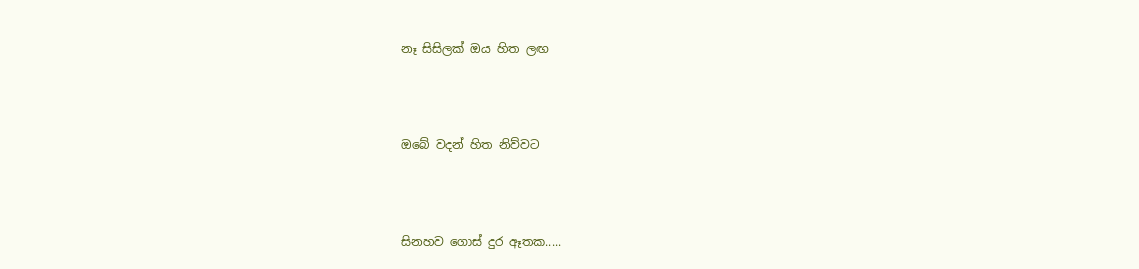නෑ සිසිලක්‌ ඔය හිත ලඟ



ඔබේ වදන් හිත නිව්වට



සිනහව ගොස්‌ දුර ඈතක.....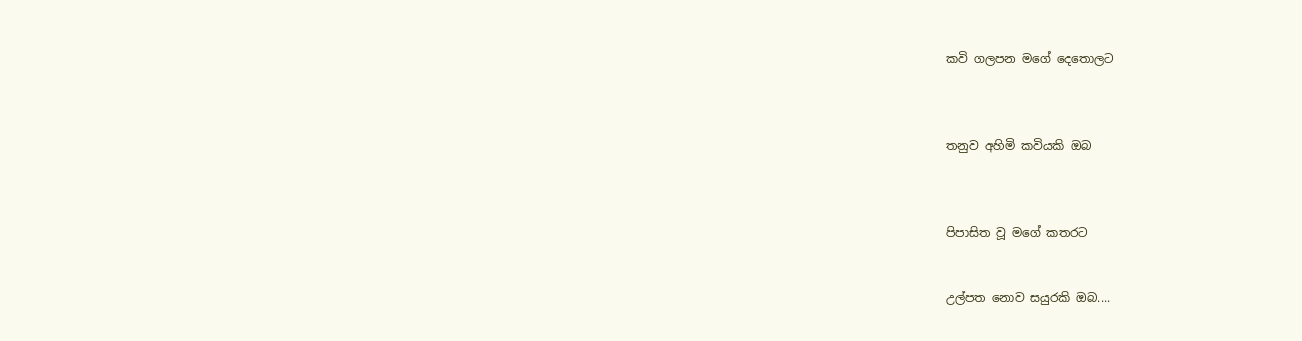කවි ගලපන මගේ දෙතොලට



තනුව අහිමි කවියකි ඔබ



පිපාසිත වූ මගේ කතරට


උල්පත නොව සයුරකි ඔබ....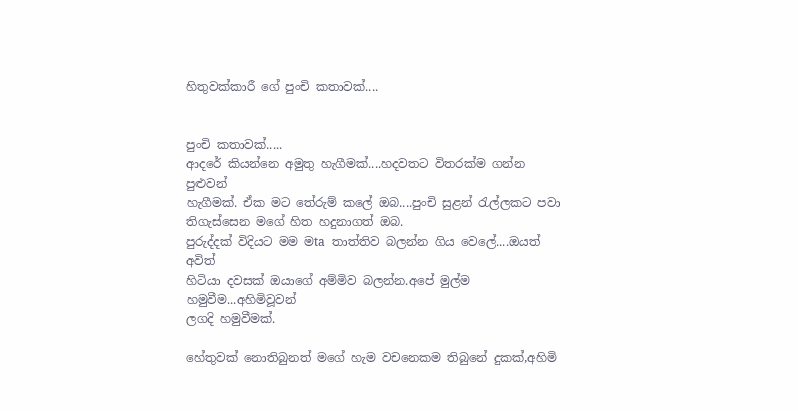හිතුවක්කාරී ගේ පුංචි කතාවක්‌....


පුංචි කතාවක්‌.....
ආදරේ කියන්නෙ අමුතු හැගීමක්‌....හදවතට විතරක්‌ම ගන්න පුළුවන්
හැගීමක්‌. ඒක මට තේරුම් කලේ ඔබ....පුංචි සුළන් රැල්ලකට පවා
තිගැස්‌සෙන මගේ හිත හදුනාගත් ඔබ.
පුරුද්දක්‌ විදියට මම මta තාත්තිව බලන්න ගිය වෙලේ....ඔයත් අවිත්
හිටියා දවසක්‌ ඔයාගේ අම්මිව බලන්න.අපේ මුල්ම හමුවීම...අහිමිවූවන්
ලගදි හමුවීමක්‌.

හේතුවක්‌ නොතිබුනත් මගේ හැම වචනෙකම තිබුනේ දුකක්‌,අහිමි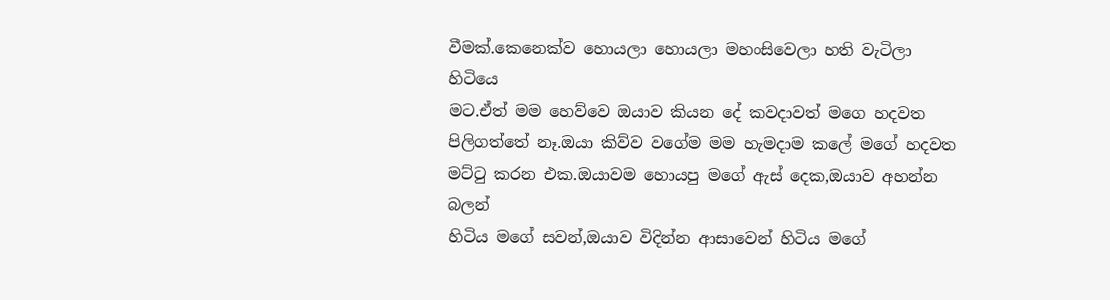වීමක්‌.කෙනෙක්‌ව හොයලා හොයලා මහංසිවෙලා හති වැටිලා හිටියෙ
මට.ඒත් මම හෙව්වෙ ඔයාව කියන දේ කවදාවත් මගෙ හදවත
පිලිගත්තේ නෑ.ඔයා කිව්ව වගේම මම හැමදාම කලේ මගේ හදවත
මට්‌ටු කරන එක.ඔයාවම හොයපු මගේ ඇස්‌ දෙක,ඔයාව අහන්න බලන්
හිටිය මගේ සවන්,ඔයාව විදින්න ආසාවෙන් හිටිය මගේ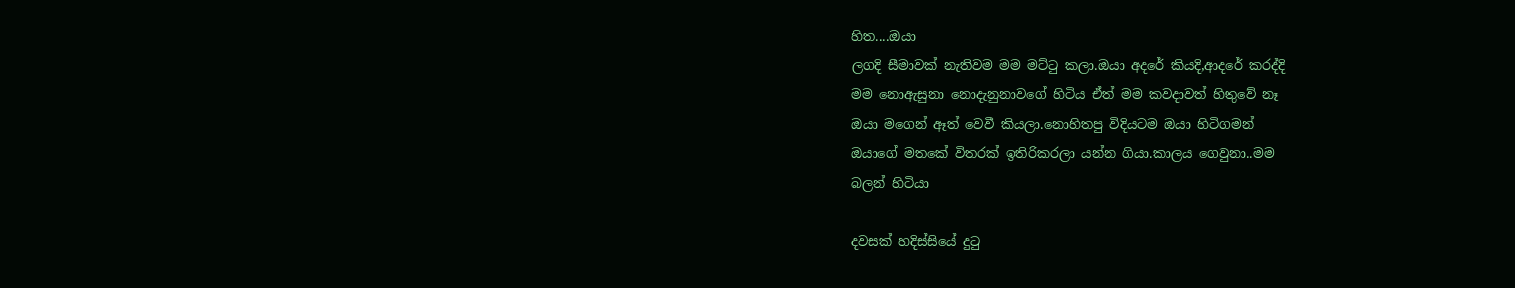හිත....ඔයා
ලගදි සීමාවක්‌ නැතිවම මම මට්‌ටු කලා.ඔයා අදරේ කියදි,ආදරේ කරද්දි
මම නොඇසුනා නොදැනුනාවගේ හිටිය ඒත් මම කවදාවත් හිතුවේ නෑ
ඔයා මගෙන් ඈත් වෙවී කියලා.නොහිතපු විදියටම ඔයා හිටිගමන්
ඔයාගේ මතකේ විතරක්‌ ඉතිරිකරලා යන්න ගියා.කාලය ගෙවුනා..මම
බලන් හිටියා

දවසක්‌ හදිස්‌සියේ දුටු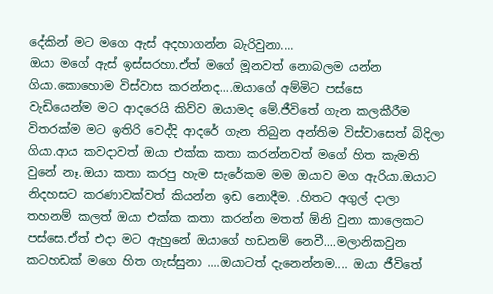දේකින් මට මගෙ ඇස්‌ අදහාගන්න බැරිවුනා....
ඔයා මගේ ඇස්‌ ඉස්‌සරහා.ඒත් මගේ මූනවත් නොබලම යන්න
ගියා.කොහොම විස්‌වාස කරන්නද....ඔයාගේ අම්මිට පස්‌සෙ
වැඩියෙන්ම මට ආදරෙයි කිව්ව ඔයාමද මේ.ජීවිතේ ගැන කලකීරීම
විතරක්‌ම මට ඉතිරි වෙද්දි ආදරේ ගැන තිබුන අන්තිම විස්‌වාසෙත් බිදිලා
ගියා.ආය කවදාවත් ඔයා එක්‌ක කතා කරන්නවත් මගේ හිත කැමති
වුනේ නෑ.ඔයා කතා කරපු හැම සැරේකම මම ඔයාව මග ඇරියා.ඔයාට
නිදහසට කරණාවක්‌වත් කියන්න ඉඩ නොදීම. .හිතට අගුල් දාලා
තහනම් කලත් ඔයා එක්‌ක කතා කරන්න මතත් ඕනි වුනා කාලෙකට
පස්‌සෙ.ඒත් එදා මට ඇහුනේ ඔයාගේ හඩනම් නෙවී....මලානිකවුන
කටහඩක්‌ මගෙ හිත ගැස්‌සුනා ....ඔයාටත් දැනෙන්නම.... ඔයා ජීවිතේ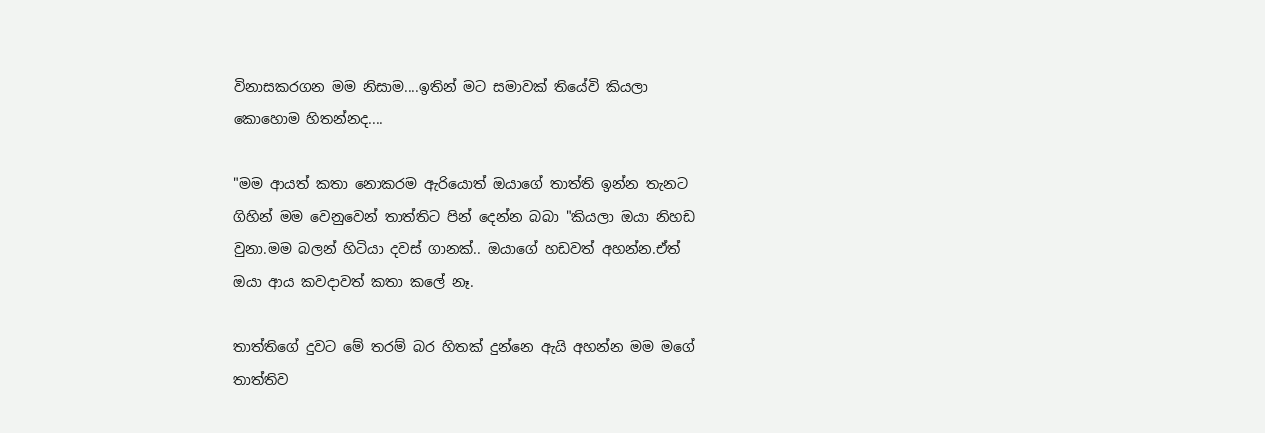විනාසකරගන මම නිසාම....ඉතින් මට සමාවක්‌ තියේවි කියලා
කොහොම හිතන්නද....

"මම ආයත් කතා නොකරම ඇරියොත් ඔයාගේ තාත්ති ඉන්න තැනට
ගිහින් මම වෙනුවෙන් තාත්තිට පින් දෙන්න බබා "කියලා ඔයා නිහඩ
වුනා.මම බලන් හිටියා දවස්‌ ගානක්‌.. ඔයාගේ හඩවත් අහන්න.ඒත්
ඔයා ආය කවදාවත් කතා කලේ නෑ.

තාත්තිගේ දුවට මේ තරම් බර හිතක්‌ දුන්නෙ ඇයි අහන්න මම මගේ
තාත්තිව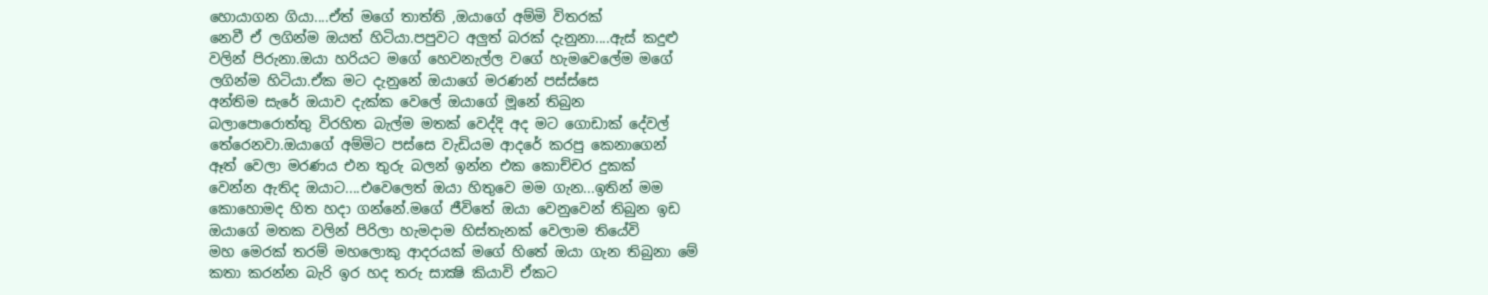හොයාගන ගියා....ඒත් මගේ තාත්ති ,ඔයාගේ අම්මි විතරක්‌
නෙවී ඒ ලගින්ම ඔයත් හිටියා.පපුවට අලුත් බරක්‌ දැනුනා....ඇස්‌ කදුළු
වලින් පිරුනා.ඔයා හරියට මගේ හෙවනැල්ල වගේ හැමවෙලේම මගේ
ලගින්ම හිටියා.ඒක මට දැනුනේ ඔයාගේ මරණන් පස්‌ස්‌සෙ
අන්තිම සැරේ ඔයාව දැක්‌ක වෙලේ ඔයාගේ මූනේ තිබුන
බලාපොරොත්තු විරහිත බැල්ම මතක්‌ වෙද්දි අද මට ගොඩාක්‌ දේවල්
තේරෙනවා.ඔයාගේ අම්මිට පස්‌සෙ වැඩියම ආදරේ කරපු කෙනාගෙන්
ඈත් වෙලා මරණය එන තුරු බලන් ඉන්න එක කොච්චර දුකක්‌
වෙන්න ඇතිද ඔයාට....එවෙලෙත් ඔයා හිතුවෙ මම ගැන...ඉතින් මම
කොහොමද හිත හදා ගන්නේ.මගේ ජීවිතේ ඔයා වෙනුවෙන් තිබුන ඉඩ
ඔයාගේ මතක වලින් පිරිලා හැමදාම හිස්‌තැනක්‌ වෙලාම තියේවි
මහ මෙරක්‌ තරම් මහලොකු ආදරයක්‌ මගේ හිතේ ඔයා ගැන තිබුනා මේ
කතා කරන්න බැරි ඉර හද තරු සාක්‍ෂි කියාවි ඒකට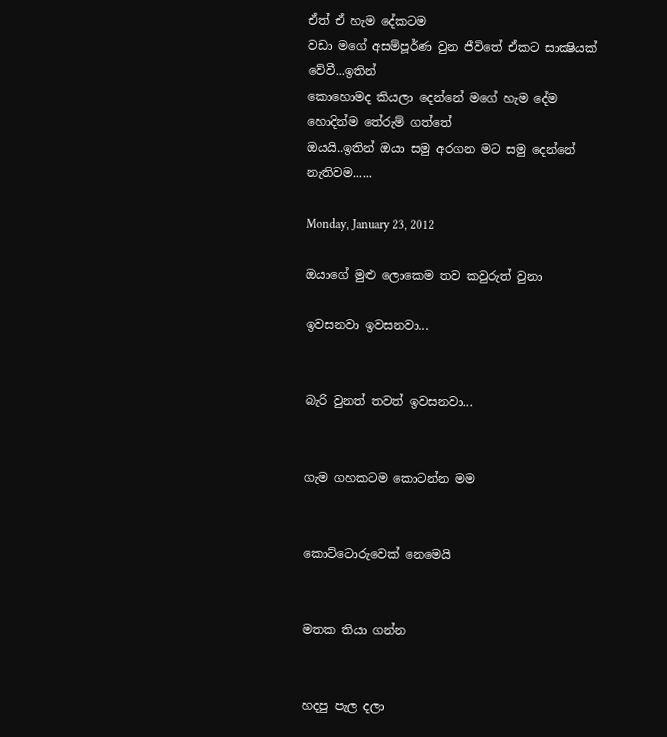ඒත් ඒ හැම දේකටම
වඩා මගේ අසම්පූර්ණ වුන ජීවිතේ ඒකට සාක්‍ෂියක්‌ වේවී...ඉතින්
කොහොමද කියලා දෙන්නේ මගේ හැම දේම හොදින්ම තේරුම් ගත්තේ
ඔයයි..ඉතින් ඔයා සමු අරගන මට සමු දෙන්නේ නැතිවම......

Monday, January 23, 2012

ඔයාගේ මුළු ලොකෙම තව කවුරුත් වුනා

ඉවසනවා ඉවසනවා...


බැරි වුනත් තවත් ඉවසනවා...


ගැම ගහකටම කොටන්න මම


කොට්ටොරුවෙක් නෙමෙයි


මතක තියා ගන්න


හදපු පැල දලා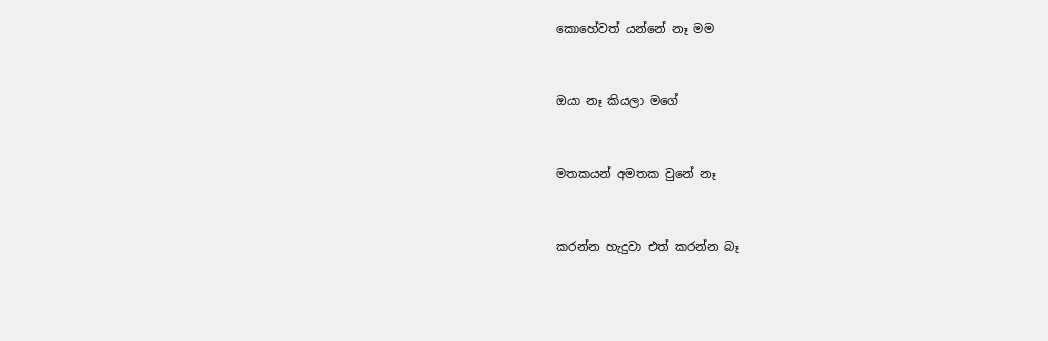කොහේවත් යන්නේ නෑ මම



ඔයා නෑ කියලා මගේ



මතකයන් අමතක වුනේ නෑ



කරන්න හැදුවා එත් කරන්න බෑ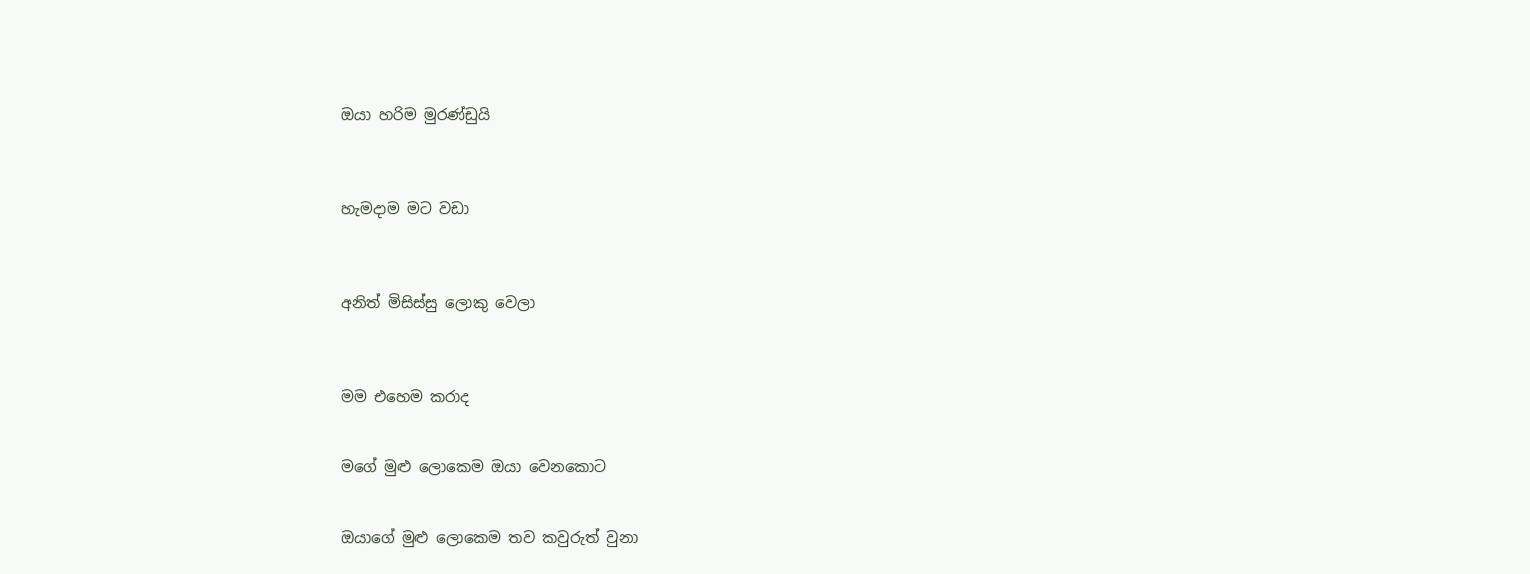ඔයා හරිම මුරණ්ඩුයි



හැමදාම මට වඩා



අනිත් මිසිස්සු ලොකු වෙලා



මම එහෙම කරාද


මගේ මුළු ලොකෙම ඔයා වෙනකොට


ඔයාගේ මුළු ලොකෙම තව කවුරුත් වුනා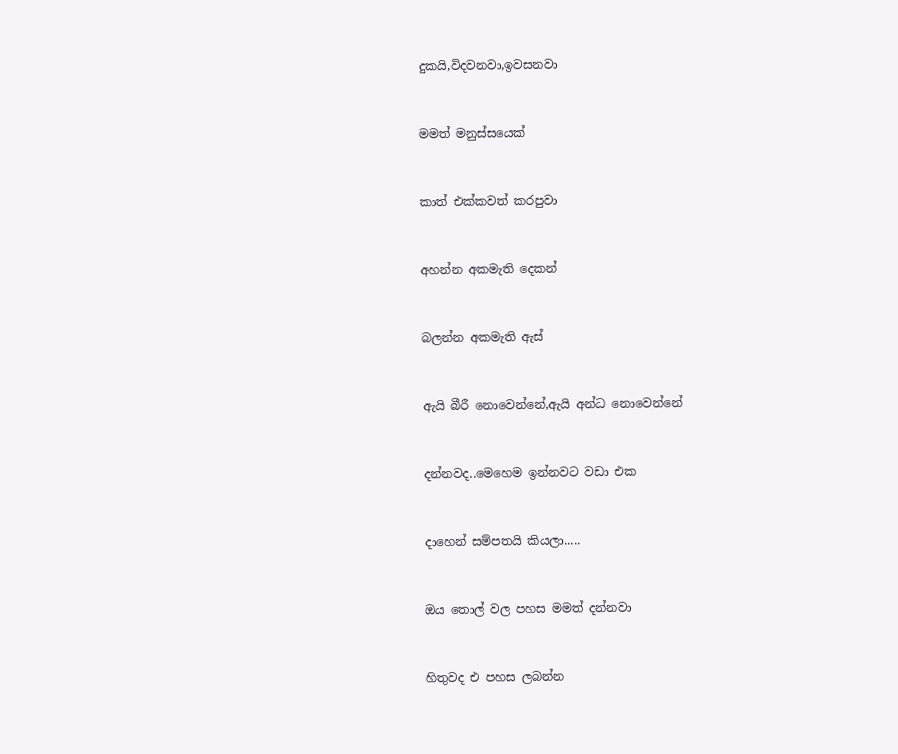දුකයි,විදවනවා,ඉවසනවා



මමත් මනුස්සයෙක්



කාත් එක්කවත් කරපුවා



අහන්න අකමැති දෙකන්



බලන්න අකමැති ඇස්



ඇයි බීරී නොවෙන්නේ,ඇයි අන්ධ නොවෙන්නේ



දන්නවද..මෙහෙම ඉන්නවට වඩා එක



දාහෙන් සම්පතයි කියලා.....



ඔය තොල් වල පහස මමත් දන්නවා



හිතුවද එ පහස ලබන්න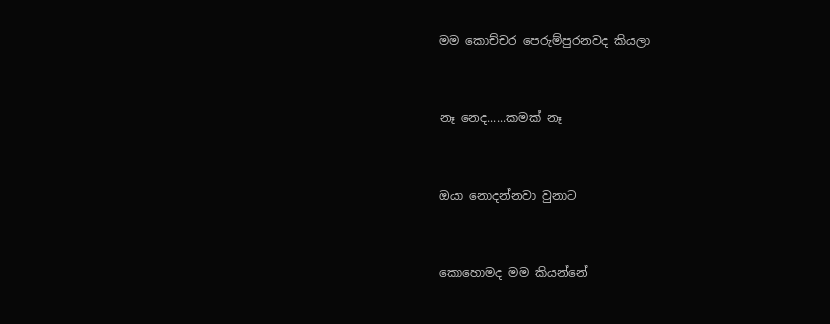මම කොච්චර පෙරුම්පුරනවද කියලා



නෑ නෙද......කමක් නෑ



ඔයා නොදන්නවා වුනාට



කොහොමද මම කියන්නේ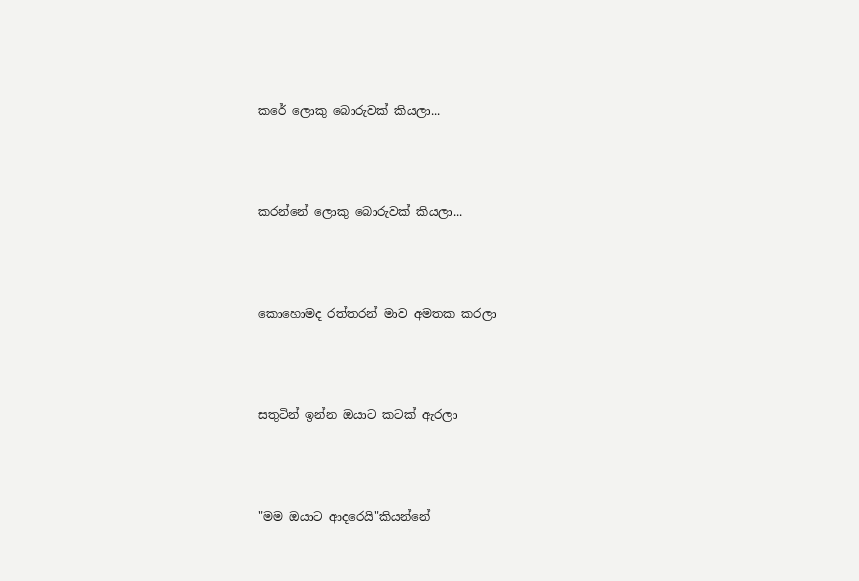කරේ ලොකු බොරුවක් කියලා...



කරන්නේ ලොකු බොරුවක් කියලා...



කොහොමද රත්තරන් මාව අමතක කරලා



සතුටින් ඉන්න ඔයාට කටක් ඇරලා



"මම ඔයාට ආදරෙයි"කියන්නේ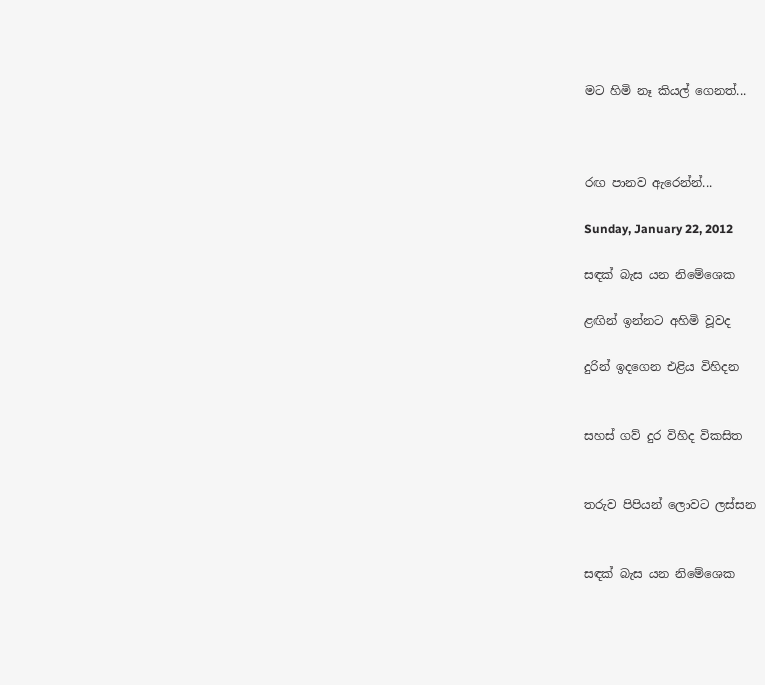මට හිමි නෑ කියල් ගෙනත්...



රඟ පානව ඇරෙන්න්...

Sunday, January 22, 2012

සඳක් බැස යන නිමේශෙක

ළඟින් ඉන්නට අහිමි වූවද

දුරින් ඉදගෙන එළිය විහිදන


සහස් ගව් දුර විහිද විකසිත


තරුව පිපියන් ලොවට ලස්සන


සඳක් බැස යන නිමේශෙක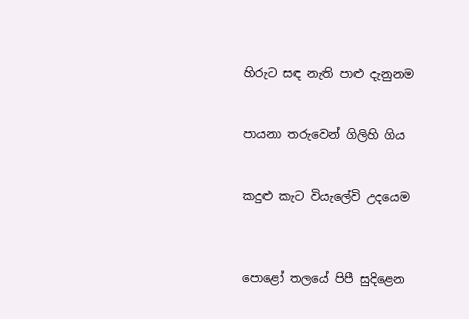හිරුට සඳ නැති පාළු දැනුනම


පායනා තරුවෙන් ගිලිහි ගිය


කදුළු කැට වියැලේවි උදයෙම



පොළෝ තලයේ පිපී සුදිළෙන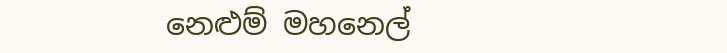නෙළුම් මහනෙල්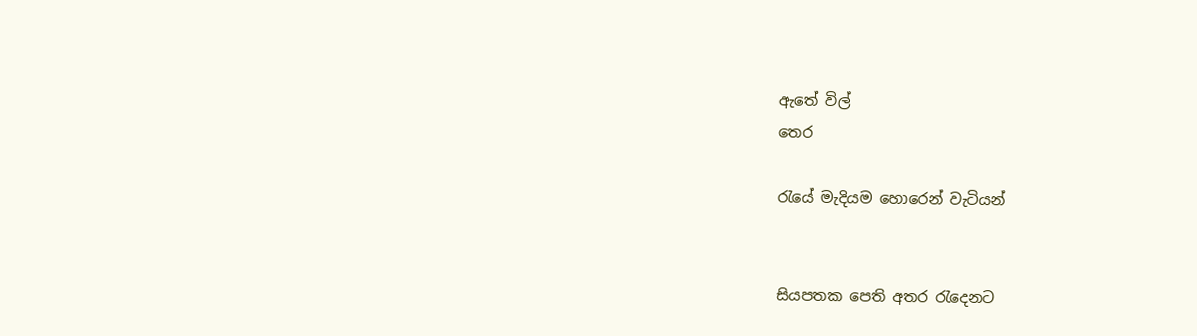ඇතේ විල්
තෙර

රැයේ මැදියම හොරෙන් වැටියන්


සියපතක පෙති අතර රැදෙනට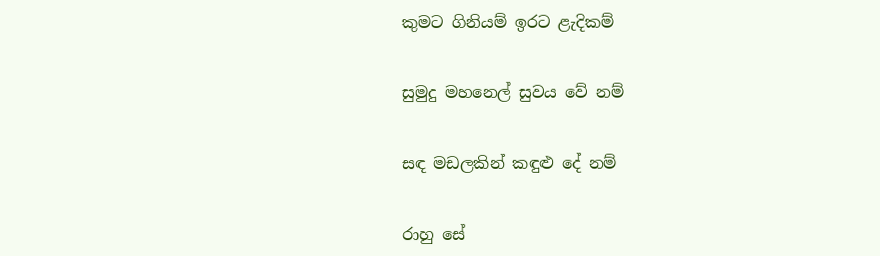කුමට ගිනියම් ඉරට ළැදිකම්


සුමුදු මහනෙල් සුවය වේ නම්


සඳ මඩලකින් කඳුළු දේ නම්


රාහු සේ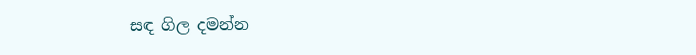සඳ ගිල දමන්න